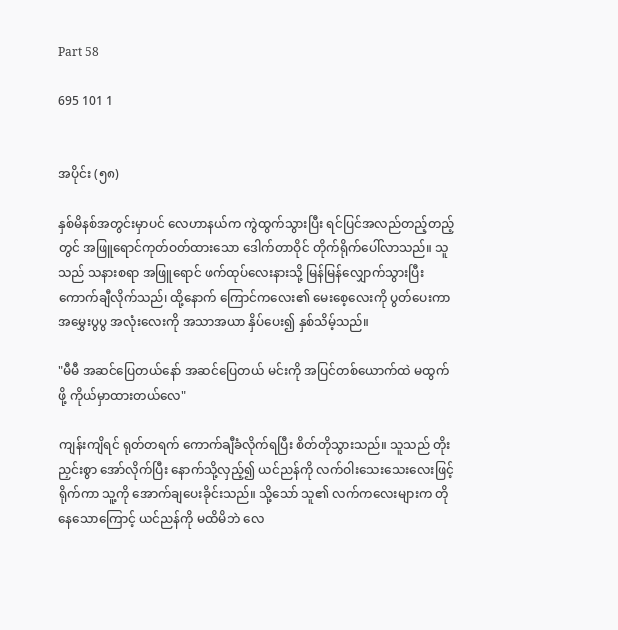Part 58

695 101 1


အပိုင်း (၅၈)

နှစ်မိနစ်အတွင်းမှာပင် လေဟာနယ်က ကွဲထွက်သွားပြီး ရင်ပြင်အလည်တည့်တည့်တွင် အဖြူရောင်ကုတ်ဝတ်ထားသော ဒေါက်တာဝိုင် တိုက်ရိုက်ပေါ်လာသည်။ သူသည် သနားစရာ အဖြူရောင် ဖက်ထုပ်လေးနားသို့ မြန်မြန်လျှောက်သွားပြီး ကောက်ချီလိုက်သည်၊ ထို့နောက် ကြောင်ကလေး၏ မေးစေ့လေးကို ပွတ်ပေးကာ အမွှေးပွပွ အလုံးလေးကို အသာအယာ နှိပ်ပေး၍ နှစ်သိမ့်သည်။

"မီမီ အဆင်ပြေတယ်နော် အဆင်ပြေတယ် မင်းကို အပြင်တစ်ယောက်ထဲ မထွက်ဖို့ ကိုယ်မှာထားတယ်လေ"

ကျန်းကျိရင် ရုတ်တရက် ကောက်ချီခံလိုက်ရပြီး စိတ်တိုသွားသည်။ သူသည် တိုးညှင်းစွာ အော်လိုက်ပြီး နောက်သို့လှည့်၍ ယင်ညန်ကို လက်ဝါးသေးသေးလေးဖြင့် ရိုက်ကာ သူ့ကို အောက်ချပေးခိုင်းသည်။ သို့သော် သူ၏ လက်ကလေးများက တိုနေသောကြောင့် ယင်ညန်ကို မထိမိဘဲ လေ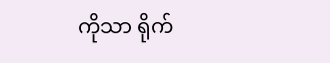ကိုသာ ရိုက်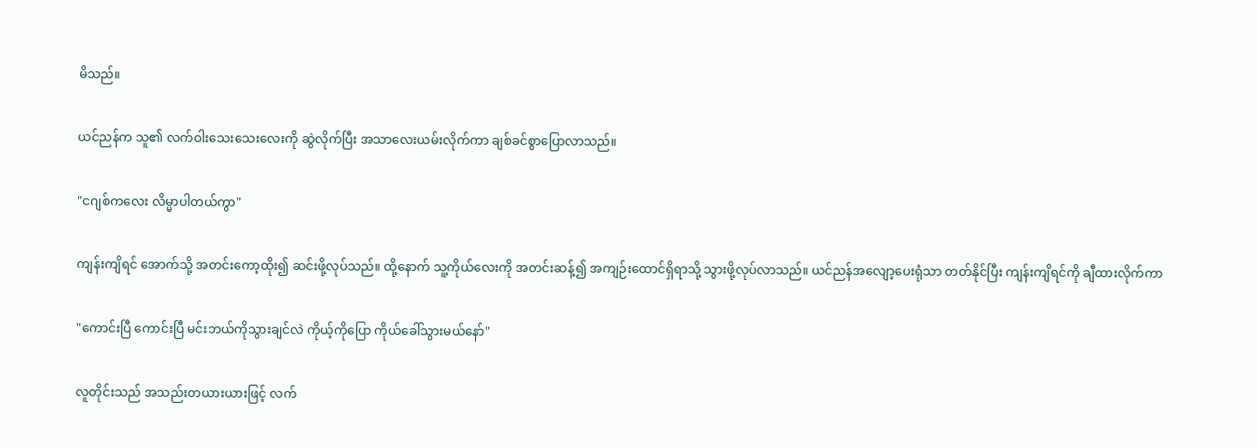မိသည်။

ယင်ညန်က သူ၏ လက်ဝါးသေးသေးလေးကို ဆွဲလိုက်ပြီး အသာလေးယမ်းလိုက်ကာ ချစ်ခင်စွာပြောလာသည်။

"ငဂျစ်ကလေး လိမ္မာပါတယ်ကွာ"

ကျန်းကျိရင် အောက်သို့ အတင်းကော့ထိုး၍ ဆင်းဖို့လုပ်သည်။ ထို့နောက် သူ့ကိုယ်လေးကို အတင်းဆန့်၍ အကျဉ်းထောင်ရှိရာသို့ သွားဖို့လုပ်လာသည်။ ယင်ညန်အလျော့ပေးရုံသာ တတ်နိုင်ပြီး ကျန်းကျိရင်ကို ချီထားလိုက်ကာ

"ကောင်းပြီ ကောင်းပြီ မင်းဘယ်ကိုသွားချင်လဲ ကိုယ့်ကိုပြော ကိုယ်ခေါ်သွားမယ်နော်"

လူတိုင်းသည် အသည်းတယားယားဖြင့် လက်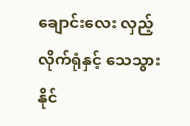ချောင်းလေး လှည့်လိုက်ရုံနှင့် သေသွားနိုင်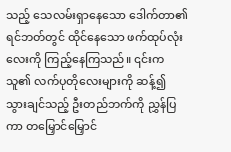သည့် သေလမ်းရှာနေသော ဒေါက်တာ၏ ရင်ဘတ်တွင် ထိုင်နေသော ဖက်ထုပ်လုံးလေးကို ကြည့်နေကြသည်။ ၎င်းက သူ၏ လက်ပုတိုလေးများကို ဆန့်၍ သွားချင်သည့် ဦးတည်ဘက်ကို ညွှန်ပြကာ တမြှောင်မြှောင်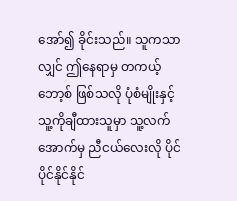အော်၍ ခိုင်းသည်။ သူကသာလျှင် ဤနေရာမှ တကယ့် ဘော့စ် ဖြစ်သလို ပုံစံမျိုးနှင့် သူ့ကိုချီထားသူမှာ သူ့လက်အောက်မှ ညီငယ်လေးလို ပိုင်ပိုင်နိုင်နိုင်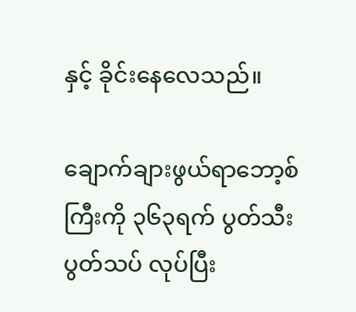နှင့် ခိုင်းနေလေသည်။

ချောက်ချားဖွယ်ရာဘော့စ်ကြီးကို ၃၆၃ရက် ပွတ်သီးပွတ်သပ် လုပ်ပြီး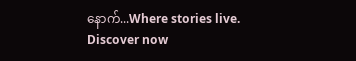နောက်...Where stories live. Discover now